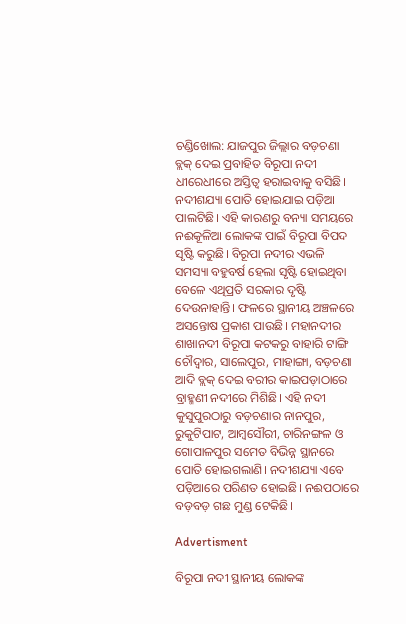ଚଣ୍ଡିଖୋଲ: ଯାଜପୁର ଜିଲ୍ଲାର ବଡ଼ଚଣା ବ୍ଲକ୍‌ ଦେଇ ପ୍ରବାହିତ ବିରୂପା ନଦୀ ଧୀରେଧୀରେ ଅସ୍ତିତ୍ବ ହରାଇବାକୁ ବସିଛି। ନଦୀଶଯ୍ୟା ପୋତି ହୋଇଯାଇ ପଡ଼ିଆ ପାଲଟିଛି। ଏହି କାରଣରୁ ବନ୍ୟା ସମୟରେ ନଈକୂଳିଆ ଲୋକଙ୍କ ପାଇଁ ବିରୂପା ବିପଦ ସୃଷ୍ଟି କରୁଛି। ବିରୂପା ନଦୀର ଏଭଳି ସମସ୍ୟା ବହୁବର୍ଷ ହେଲା ସୃଷ୍ଟି ହୋଇଥିବା ବେଳେ ଏଥିପ୍ରତି ସରକାର ଦୃଷ୍ଟି ଦେଉନାହାନ୍ତି। ଫଳରେ ସ୍ଥାନୀୟ ଅଞ୍ଚଳରେ ଅସନ୍ତୋଷ ପ୍ରକାଶ ପାଉଛି। ମହାନଦୀର ଶାଖାନଦୀ ବିରୂପା କଟକରୁ ବାହାରି ଟାଙ୍ଗି ଚୌଦ୍ୱାର, ସାଲେପୁର, ମାହାଙ୍ଗା, ବଡ଼ଚଣା ଆଦି ବ୍ଲକ୍‌ ଦେଇ ବରୀର କାଇପଡ଼ାଠାରେ ବ୍ରାହ୍ମଣୀ ନଦୀରେ ମିଶିଛି। ଏହି ନଦୀ କୁସୁପୁରଠାରୁ ବଡ଼ଚଣାର ନାନପୁର, ରୁକୁଟିପାଟ, ଆମ୍ବସୌରୀ, ଚାରିନଙ୍ଗଳ ଓ ଗୋପାଳପୁର ସମେତ ବିଭିନ୍ନ ସ୍ଥାନରେ ପୋତି ହୋଇଗଲାଣି। ନଦୀଶଯ୍ୟା ଏବେ ପଡ଼ିଆରେ ପରିଣତ ହୋଇଛି। ନଈପଠାରେ ବଡ଼ବଡ଼ ଗଛ ମୁଣ୍ଡ ଟେକିଛି।

Advertisment

ବିରୂପା ନଦୀ ସ୍ଥାନୀୟ ଲୋକଙ୍କ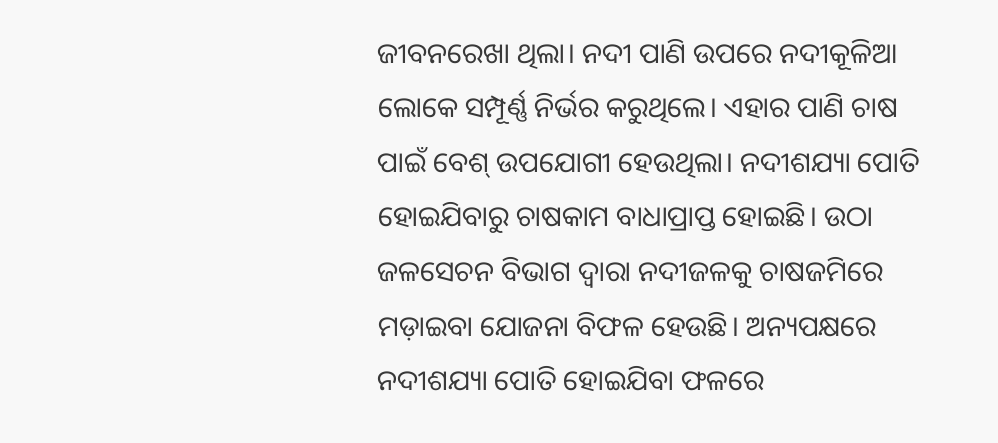ଜୀବନରେଖା ଥିଲା। ନଦୀ ପାଣି ଉପରେ ନଦୀକୂଳିଆ ଲୋକେ ସମ୍ପୂର୍ଣ୍ଣ ନିର୍ଭର କରୁଥିଲେ। ଏହାର ପାଣି ଚାଷ ପାଇଁ ବେଶ୍‌ ଉପଯୋଗୀ ହେଉଥିଲା। ନଦୀଶଯ୍ୟା ପୋତି ହୋଇଯିବାରୁ ଚାଷକାମ ବାଧାପ୍ରାପ୍ତ ହୋଇଛି। ଉଠା ଜଳସେଚନ ବିଭାଗ ଦ୍ବାରା ନଦୀଜଳକୁ ଚାଷଜମିରେ ମଡ଼ାଇବା ଯୋଜନା ବିଫଳ ହେଉଛି। ଅନ୍ୟପକ୍ଷରେ ନଦୀଶଯ୍ୟା ପୋତି ହୋଇଯିବା ଫଳରେ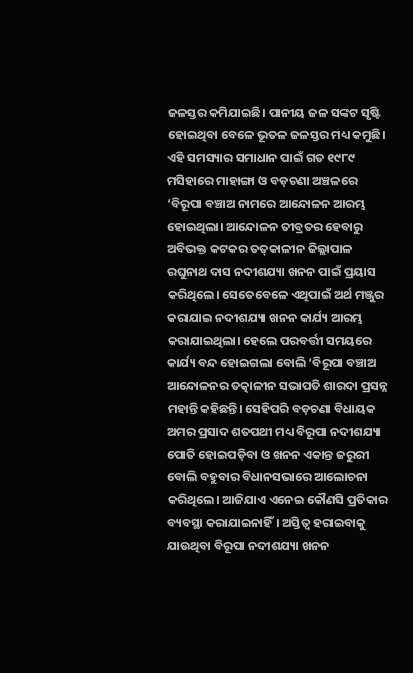ଜଳସ୍ତର କମିଯାଇଛି। ପାନୀୟ ଜଳ ସଙ୍କଟ ସୃଷ୍ଟି ହୋଇଥିବା ବେଳେ ଭୂତଳ ଜଳସ୍ତର ମଧ୍ୟ କମୁଛି। ଏହି ସମସ୍ୟାର ସମାଧାନ ପାଇଁ ଗତ ୧୯୮୯ ମସିହାରେ ମାହାଙ୍ଗା ଓ ବଡ଼ଚଣା ଅଞ୍ଚଳରେ ‘ବିରୂପା ବଞ୍ଚାଅ ନାମରେ ଆନ୍ଦୋଳନ ଆରମ୍ଭ ହୋଇଥିଲା। ଆନ୍ଦୋଳନ ତୀବ୍ରତର ହେବାରୁ ଅବିଭକ୍ତ କଟକର ତତ୍‌କାଳୀନ ଜିଲ୍ଲାପାଳ ରଘୁନାଥ ଦାସ ନଦୀଶଯ୍ୟା ଖନନ ପାଇଁ ପ୍ରୟାସ କରିଥିଲେ। ସେତେବେଳେ ଏଥିପାଇଁ ଅର୍ଥ ମଞ୍ଜୁର କରାଯାଇ ନଦୀଶଯ୍ୟା ଖନନ କାର୍ଯ୍ୟ ଆରମ୍ଭ କରାଯାଇଥିଲା। ହେଲେ ପରବର୍ତ୍ତୀ ସମୟରେ କାର୍ଯ୍ୟ ବନ୍ଦ ହୋଇଗଲା ବୋଲି ‘ବିରୂପା ବଞ୍ଚାଅ ଆନ୍ଦୋଳନର ତତ୍କାଳୀନ ସଭାପତି ଶାରଦା ପ୍ରସନ୍ନ ମହାନ୍ତି କହିଛନ୍ତି। ସେହିପରି ବଡ଼ଚଣା ବିଧାୟକ ଅମର ପ୍ରସାଦ ଶତପଥୀ ମଧ୍ୟ ବିରୂପା ନଦୀଶଯ୍ୟା ପୋତି ହୋଇପଡ଼ିବା ଓ ଖନନ ଏକାନ୍ତ ଜରୁରୀ ବୋଲି ବହୁବାର ବିଧାନସଭାରେ ଆଲୋଚନା କରିଥିଲେ। ଆଜିଯାଏ ଏନେଇ କୌଣସି ପ୍ରତିକାର ବ୍ୟବସ୍ଥା କରାଯାଇନାହିଁ। ଅସ୍ତିତ୍ୱ ହରାଇବାକୁ ଯାଉଥିବା ବିରୂପା ନଦୀଶଯ୍ୟା ଖନନ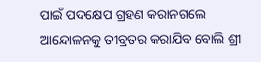ପାଇଁ ପଦକ୍ଷେପ ଗ୍ରହଣ କରାନଗଲେ ଆନ୍ଦୋଳନକୁ ତୀବ୍ରତର କରାଯିବ ବୋଲି ଶ୍ରୀ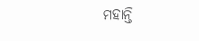ମହାନ୍ତି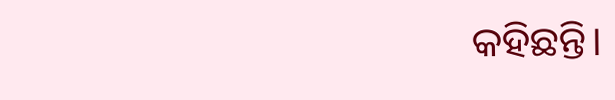କହିଛନ୍ତି।